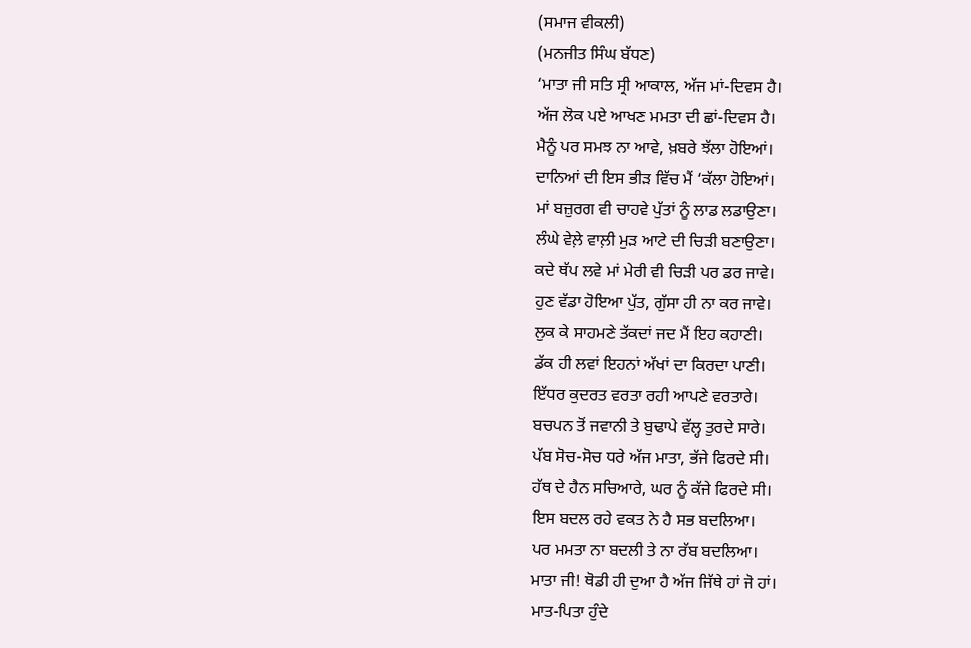(ਸਮਾਜ ਵੀਕਲੀ)
(ਮਨਜੀਤ ਸਿੰਘ ਬੱਧਣ)
‘ਮਾਤਾ ਜੀ ਸਤਿ ਸ੍ਰੀ ਆਕਾਲ, ਅੱਜ ਮਾਂ-ਦਿਵਸ ਹੈ।
ਅੱਜ ਲੋਕ ਪਏ ਆਖਣ ਮਮਤਾ ਦੀ ਛਾਂ-ਦਿਵਸ ਹੈ।
ਮੈਨੂੰ ਪਰ ਸਮਝ ਨਾ ਆਵੇ, ਖ਼ਬਰੇ ਝੱਲਾ ਹੋਇਆਂ।
ਦਾਨਿਆਂ ਦੀ ਇਸ ਭੀੜ ਵਿੱਚ ਮੈਂ ‘ਕੱਲਾ ਹੋਇਆਂ।
ਮਾਂ ਬਜ਼ੁਰਗ ਵੀ ਚਾਹਵੇ ਪੁੱਤਾਂ ਨੂੰ ਲਾਡ ਲਡਾਉਣਾ।
ਲੰਘੇ ਵੇਲ਼ੇ ਵਾਲ਼ੀ ਮੁੜ ਆਟੇ ਦੀ ਚਿੜੀ ਬਣਾਉਣਾ।
ਕਦੇ ਥੱਪ ਲਵੇ ਮਾਂ ਮੇਰੀ ਵੀ ਚਿੜੀ ਪਰ ਡਰ ਜਾਵੇ।
ਹੁਣ ਵੱਡਾ ਹੋਇਆ ਪੁੱਤ, ਗੁੱਸਾ ਹੀ ਨਾ ਕਰ ਜਾਵੇ।
ਲੁਕ ਕੇ ਸਾਹਮਣੇ ਤੱਕਦਾਂ ਜਦ ਮੈਂ ਇਹ ਕਹਾਣੀ।
ਡੱਕ ਹੀ ਲਵਾਂ ਇਹਨਾਂ ਅੱਖਾਂ ਦਾ ਕਿਰਦਾ ਪਾਣੀ।
ਇੱਧਰ ਕੁਦਰਤ ਵਰਤਾ ਰਹੀ ਆਪਣੇ ਵਰਤਾਰੇ।
ਬਚਪਨ ਤੋਂ ਜਵਾਨੀ ਤੇ ਬੁਢਾਪੇ ਵੱਲ੍ਹ ਤੁਰਦੇ ਸਾਰੇ।
ਪੱਬ ਸੋਚ-ਸੋਚ ਧਰੇ ਅੱਜ ਮਾਤਾ, ਭੱਜੇ ਫਿਰਦੇ ਸੀ।
ਹੱਥ ਦੇ ਹੈਨ ਸਚਿਆਰੇ, ਘਰ ਨੂੰ ਕੱਜੇ ਫਿਰਦੇ ਸੀ।
ਇਸ ਬਦਲ ਰਹੇ ਵਕਤ ਨੇ ਹੈ ਸਭ ਬਦਲਿਆ।
ਪਰ ਮਮਤਾ ਨਾ ਬਦਲੀ ਤੇ ਨਾ ਰੱਬ ਬਦਲਿਆ।
ਮਾਤਾ ਜੀ! ਥੋਡੀ ਹੀ ਦੁਆ ਹੈ ਅੱਜ ਜਿੱਥੇ ਹਾਂ ਜੋ ਹਾਂ।
ਮਾਤ-ਪਿਤਾ ਹੁੰਦੇ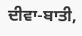ਦੀਵਾ-ਬਾਤੀ,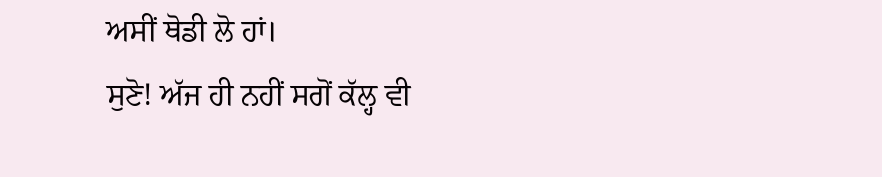ਅਸੀਂ ਥੋਡੀ ਲੋ ਹਾਂ।
ਸੁਣੋ! ਅੱਜ ਹੀ ਨਹੀਂ ਸਗੋਂ ਕੱਲ੍ਹ ਵੀ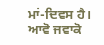ਮਾਂ-ਦਿਵਸ ਹੈ।
ਆਵੋ ਜਵਾਕੋ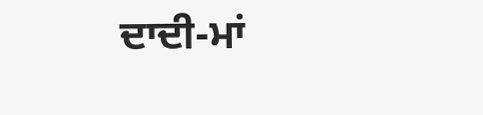ਦਾਦੀ-ਮਾਂ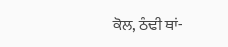ਕੋਲ, ਠੰਢੀ ਥਾਂ-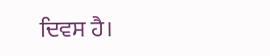ਦਿਵਸ ਹੈ।